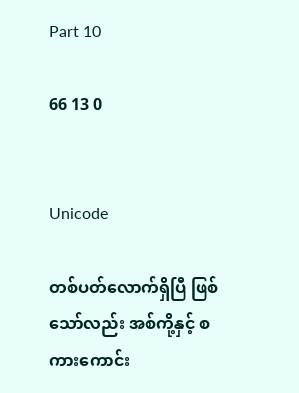Part 10

66 13 0


Unicode

တစ်ပတ်လောက်ရှိပြီ ဖြစ်သော်လည်း အစ်ကို့နှင့် စကားကောင်း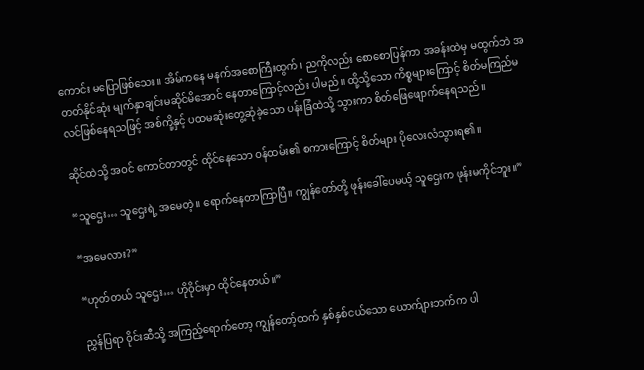ကောင်း မပြောဖြစ်သေး။ အိမ်ကနေ မနက်အစောကြီးထွက်၊ ညကိုလည်း စောစောပြန်ကာ အခန်းထဲမှ မထွက်ဘဲ အတတ်နိုင်ဆုံး မျက်နှာချင်းမဆိုင်မိအောင် နေတာကြောင့်လည်း ပါမည်။ ထို့သို့သော ကိစ္စများကြောင့် စိတ်မကြည်မလင်ဖြစ်နေရသဖြင့် အစ်ကို့နှင့် ပထမဆုံးတွေ့ဆုံခဲ့သော ပန်းခြံထဲသို့ သွားကာ စိတ်ဖြေဖျောက်နေရသည်။

ဆိုင်ထဲသို့ အဝင် ကောင်တာတွင် ထိုင်နေသော ဝန်ထမ်း၏ စကားကြောင့် စိတ်များ ပိုလေးလံသွားရ၏။

“သူဌေး… သူဌေးရဲ့ အမေတဲ့။ ရောက်နေတာကြာပြီ။ ကျွန်တော်တို့ ဖုန်းခေါ်ပေမယ့် သူဌေးက ဖုန်းမကိုင်ဘူး။”

“အမေလား?”

“ဟုတ်တယ် သူဌေး… ဟိုဝိုင်းမှာ ထိုင်နေတယ်။”

ညွှန်ပြရာ ဝိုင်းဆီသို့ အကြည့်ရောက်တော့ ကျွန်တော့်ထက် နှစ်နှစ်ငယ်သော ယောက်ျားဘက်က ပါ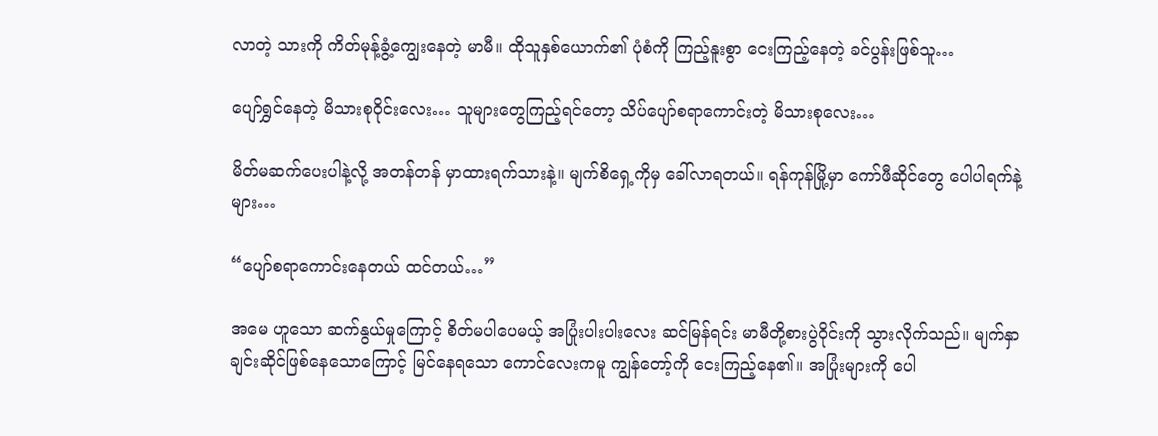လာတဲ့ သားကို ကိတ်မုန့်ခွံ့ကျွေးနေတဲ့ မာမီ။ ထိုသူနှစ်ယောက်၏ ပုံစံကို ကြည့်နူးစွာ ငေးကြည့်နေတဲ့ ခင်ပွန်းဖြစ်သူ…

ပျော်ရွှင်နေတဲ့ မိသားစုဝိုင်းလေး… သူများတွေကြည့်ရင်တော့ သိပ်ပျော်စရာကောင်းတဲ့ မိသားစုလေး…

မိတ်မဆက်ပေးပါနဲ့လို့ အတန်တန် မှာထားရက်သားနဲ့။ မျက်စိရှေ့ကိုမှ ခေါ်လာရတယ်။ ရန်ကုန်မြို့မှာ ကော်ဖီဆိုင်တွေ ပေါပါရက်နဲ့များ…

“ပျော်စရာကောင်းနေတယ် ထင်တယ်…”

အမေ ဟူသော ဆက်နွယ်မှုကြောင့် စိတ်မပါပေမယ့် အပြုံးပါးပါးလေး ဆင်မြန်ရင်း မာမီတို့စားပွဲဝိုင်းကို သွားလိုက်သည်။ မျက်နှာချင်းဆိုင်ဖြစ်နေသောကြောင့် မြင်နေရသော ကောင်လေးကမူ ကျွန်တော့်ကို ငေးကြည့်နေ၏။ အပြုံးများကို ပေါ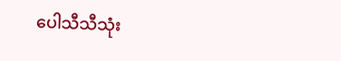ပေါသီသီသုံး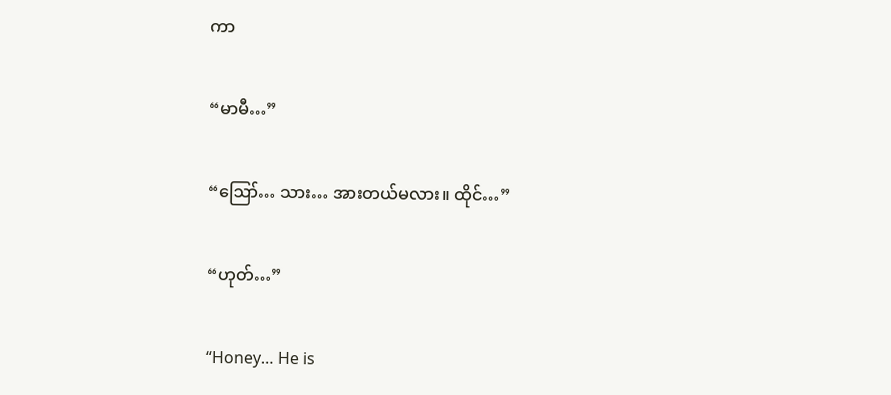ကာ

“မာမီ…”

“ဪ… သား… အားတယ်မလား။ ထိုင်…”

“ဟုတ်…”

“Honey… He is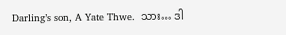Darling’s son, A Yate Thwe.  သား… ဒါ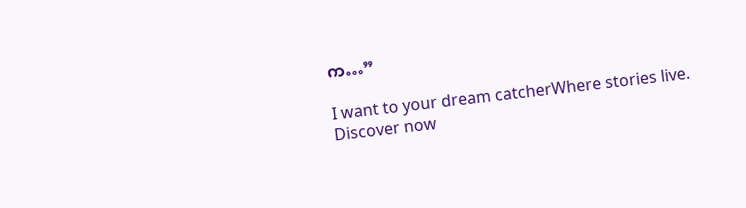က…”

I want to your dream catcherWhere stories live. Discover now